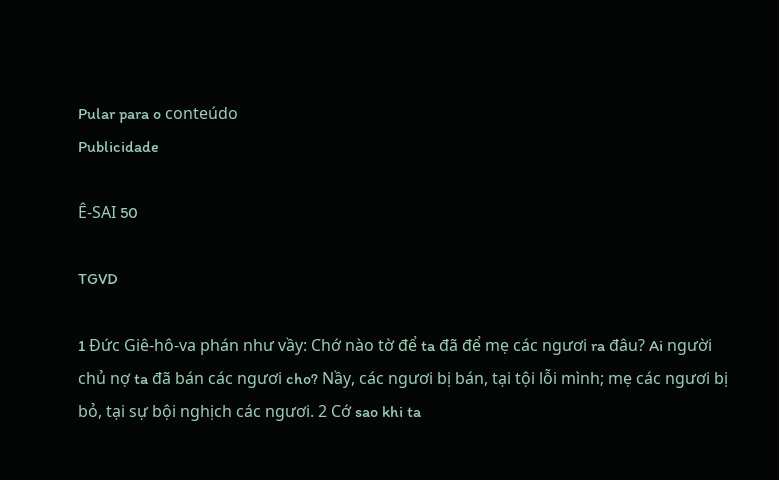Pular para o conteúdo
Publicidade

Ê-SAI 50

TGVD

1 Đức Giê-hô-va phán như vầy: Chớ nào tờ để ta đã để mẹ các ngươi ra đâu? Ai người chủ nợ ta đã bán các ngươi cho? Nầy, các ngươi bị bán, tại tội lỗi mình; mẹ các ngươi bị bỏ, tại sự bội nghịch các ngươi. 2 Cớ sao khi ta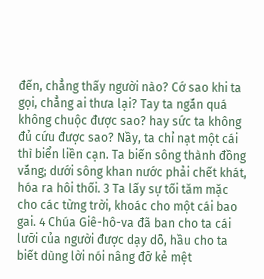đến, chẳng thấy người nào? Cớ sao khi ta gọi, chẳng ai thưa lại? Tay ta ngắn quá không chuộc được sao? hay sức ta không đủ cứu được sao? Nầy, ta chỉ nạt một cái thì biển liền cạn. Ta biến sông thành đồng vắng; dưới sông khan nước phải chết khát, hóa ra hôi thối. 3 Ta lấy sự tối tăm mặc cho các từng trời, khoác cho một cái bao gai. 4 Chúa Giê-hô-va đã ban cho ta cái lưỡi của người được dạy dỗ, hầu cho ta biết dùng lời nói nâng đỡ kẻ mệt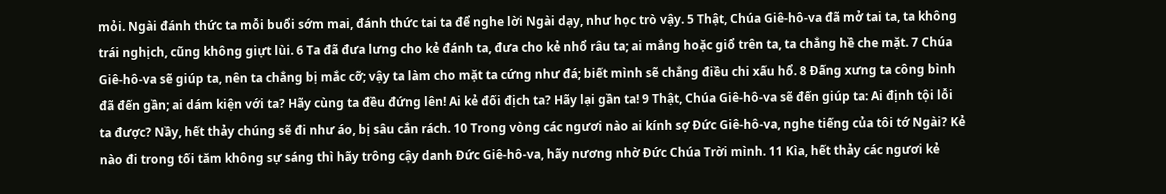mỏi. Ngài đánh thức ta mỗi buổi sớm mai, đánh thức tai ta để nghe lời Ngài dạy, như học trò vậy. 5 Thật, Chúa Giê-hô-va đã mở tai ta, ta không trái nghịch, cũng không giựt lùi. 6 Ta đã đưa lưng cho kẻ đánh ta, đưa cho kẻ nhổ râu ta; ai mắng hoặc giổ trên ta, ta chẳng hề che mặt. 7 Chúa Giê-hô-va sẽ giúp ta, nên ta chẳng bị mắc cỡ; vậy ta làm cho mặt ta cứng như đá; biết mình sẽ chẳng điều chi xấu hổ. 8 Đấng xưng ta công bình đã đến gần; ai dám kiện với ta? Hãy cùng ta đều đứng lên! Ai kẻ đối địch ta? Hãy lại gần ta! 9 Thật, Chúa Giê-hô-va sẽ đến giúp ta: Ai định tội lỗi ta được? Nầy, hết thảy chúng sẽ đi như áo, bị sâu cắn rách. 10 Trong vòng các ngươi nào ai kính sợ Đức Giê-hô-va, nghe tiếng của tôi tớ Ngài? Kẻ nào đi trong tối tăm không sự sáng thì hãy trông cậy danh Đức Giê-hô-va, hãy nương nhờ Đức Chúa Trời mình. 11 Kìa, hết thảy các ngươi kẻ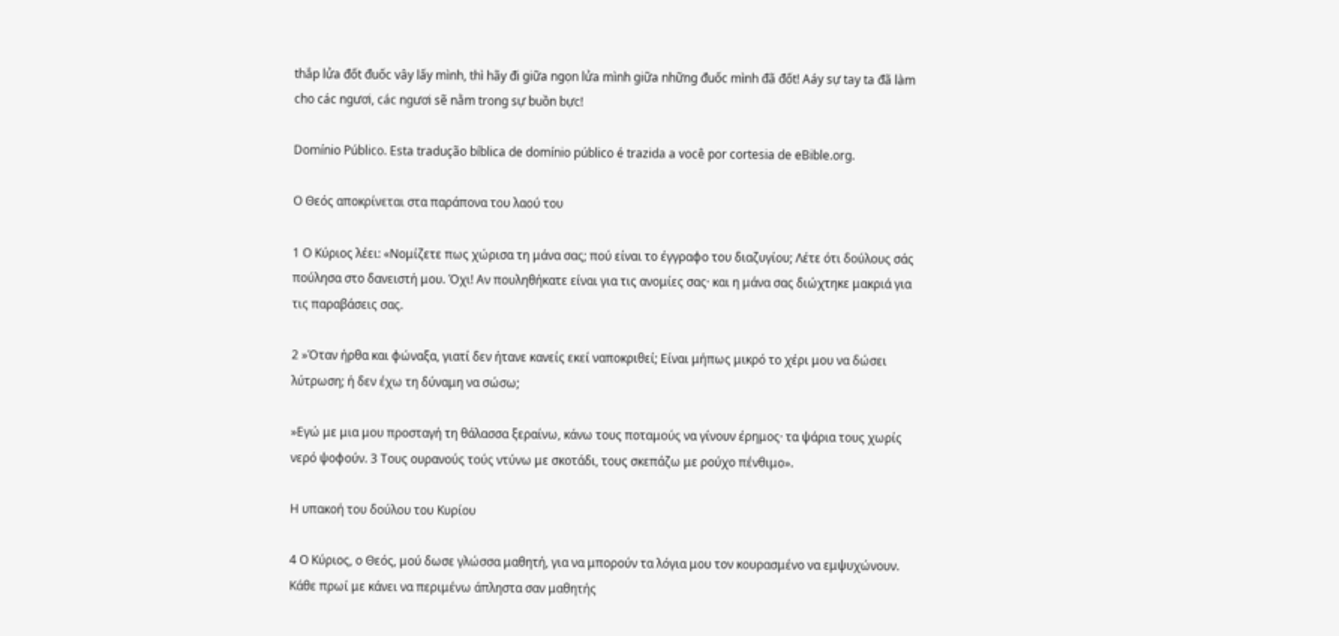thắp lửa đốt đuốc vây lấy mình, thì hãy đi giữa ngọn lửa mình giữa những đuốc mình đã đốt! Aáy sự tay ta đã làm cho các ngươi, các ngươi sẽ nằm trong sự buồn bực!

Domínio Público. Esta tradução bíblica de domínio público é trazida a você por cortesia de eBible.org.

Ο Θεός αποκρίνεται στα παράπονα του λαού του

1 Ο Κύριος λέει: «Νομίζετε πως χώρισα τη μάνα σας; πού είναι το έγγραφο του διαζυγίου; Λέτε ότι δούλους σάς πούλησα στο δανειστή μου. Όχι! Αν πουληθήκατε είναι για τις ανομίες σας· και η μάνα σας διώχτηκε μακριά για τις παραβάσεις σας.

2 »Όταν ήρθα και φώναξα, γιατί δεν ήτανε κανείς εκεί ναποκριθεί; Είναι μήπως μικρό το χέρι μου να δώσει λύτρωση; ή δεν έχω τη δύναμη να σώσω;

»Εγώ με μια μου προσταγή τη θάλασσα ξεραίνω, κάνω τους ποταμούς να γίνουν έρημος· τα ψάρια τους χωρίς νερό ψοφούν. 3 Τους ουρανούς τούς ντύνω με σκοτάδι, τους σκεπάζω με ρούχο πένθιμο».

Η υπακοή του δούλου του Κυρίου

4 Ο Κύριος, ο Θεός, μού δωσε γλώσσα μαθητή, για να μπορούν τα λόγια μου τον κουρασμένο να εμψυχώνουν. Κάθε πρωί με κάνει να περιμένω άπληστα σαν μαθητής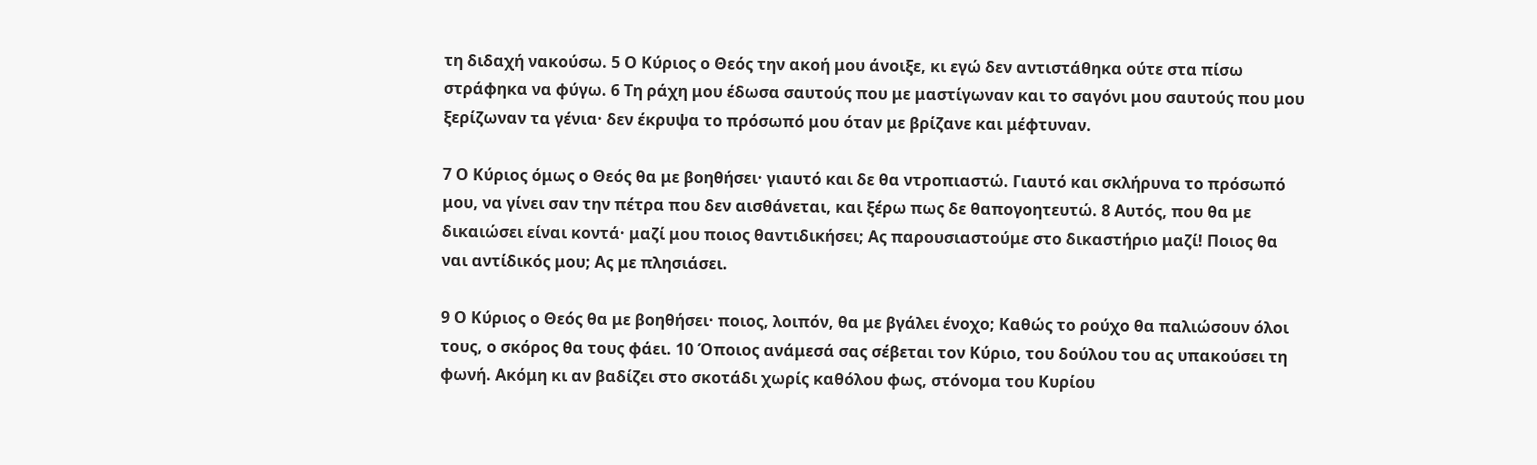τη διδαχή νακούσω. 5 Ο Κύριος ο Θεός την ακοή μου άνοιξε, κι εγώ δεν αντιστάθηκα ούτε στα πίσω στράφηκα να φύγω. 6 Τη ράχη μου έδωσα σαυτούς που με μαστίγωναν και το σαγόνι μου σαυτούς που μου ξερίζωναν τα γένια· δεν έκρυψα το πρόσωπό μου όταν με βρίζανε και μέφτυναν.

7 Ο Κύριος όμως ο Θεός θα με βοηθήσει· γιαυτό και δε θα ντροπιαστώ. Γιαυτό και σκλήρυνα το πρόσωπό μου, να γίνει σαν την πέτρα που δεν αισθάνεται, και ξέρω πως δε θαπογοητευτώ. 8 Αυτός, που θα με δικαιώσει είναι κοντά· μαζί μου ποιος θαντιδικήσει; Ας παρουσιαστούμε στο δικαστήριο μαζί! Ποιος θα ναι αντίδικός μου; Ας με πλησιάσει.

9 Ο Κύριος ο Θεός θα με βοηθήσει· ποιος, λοιπόν, θα με βγάλει ένοχο; Καθώς το ρούχο θα παλιώσουν όλοι τους, ο σκόρος θα τους φάει. 10 Όποιος ανάμεσά σας σέβεται τον Κύριο, του δούλου του ας υπακούσει τη φωνή. Ακόμη κι αν βαδίζει στο σκοτάδι χωρίς καθόλου φως, στόνομα του Κυρίου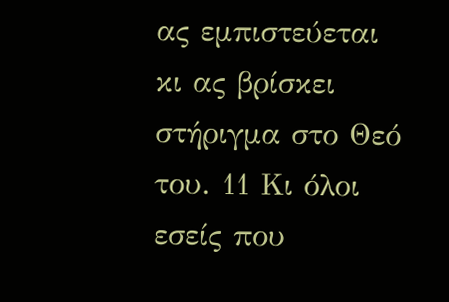ας εμπιστεύεται κι ας βρίσκει στήριγμα στο Θεό του. 11 Κι όλοι εσείς που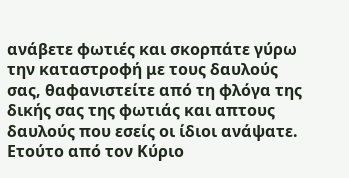ανάβετε φωτιές και σκορπάτε γύρω την καταστροφή με τους δαυλούς σας, θαφανιστείτε από τη φλόγα της δικής σας της φωτιάς και απτους δαυλούς που εσείς οι ίδιοι ανάψατε. Ετούτο από τον Κύριο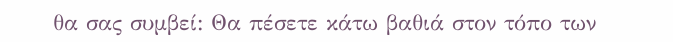θα σας συμβεί: Θα πέσετε κάτω βαθιά στον τόπο των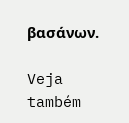βασάνων.

Veja também